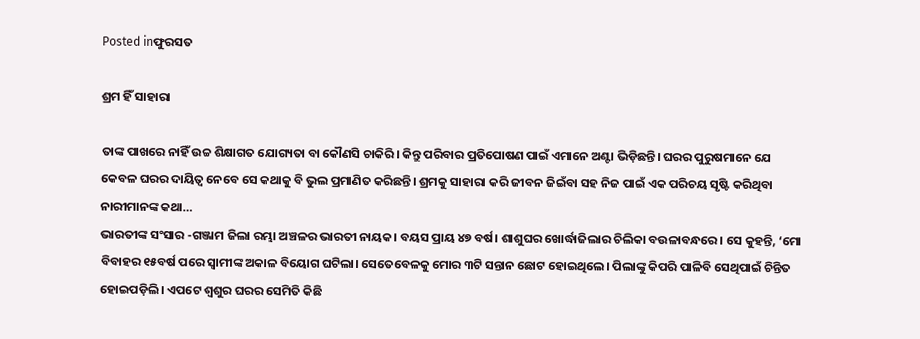Posted inଫୁରସତ

ଶ୍ରମ ହିଁ ସାହାରା

ତାଙ୍କ ପାଖରେ ନାହିଁ ଉଚ୍ଚ ଶିକ୍ଷାଗତ ଯୋଗ୍ୟତା ବା କୌଣସି ଚାକିରି। କିନ୍ତୁ ପରିବାର ପ୍ରତିପୋଷଣ ପାଇଁ ଏମାନେ ଅଣ୍ଟା ଭିଡ଼ିଛନ୍ତି। ଘରର ପୁରୁଷମାନେ ଯେ କେବଳ ଘରର ଦାୟିତ୍ୱ ନେବେ ସେ କଥାକୁ ବି ଭୁଲ ପ୍ରମାଣିତ କରିଛନ୍ତି। ଶ୍ରମକୁ ସାହାରା କରି ଜୀବନ ଜିଇଁବା ସହ ନିଜ ପାଇଁ ଏକ ପରିଚୟ ସୃଷ୍ଟି କରିଥିବା ନାରୀମାନଙ୍କ କଥା…
ଭାରତୀଙ୍କ ସଂସାର -ଗଞ୍ଜାମ ଜିଲା ରମ୍ଭା ଅଞ୍ଚଳର ଭାରତୀ ନାୟକ। ବୟସ ପ୍ରାୟ ୪୭ ବର୍ଷ। ଶାଶୁଘର ଖୋର୍ଦ୍ଧାଜିଲାର ଚିଲିକା ବଉଳାବନ୍ଧରେ। ସେ କୁହନ୍ତି, ‘ମୋ ବିବାହର ୧୫ବର୍ଷ ପରେ ସ୍ବାମୀଙ୍କ ଅକାଳ ବିୟୋଗ ଘଟିଲା। ସେତେବେଳକୁ ମୋର ୩ଟି ସନ୍ତାନ ଛୋଟ ହୋଇଥିଲେ। ପିଲାଙ୍କୁ କିପରି ପାଳିବି ସେଥିପାଇଁ ଚିନ୍ତିତ ହୋଇପଡ଼ିଲି। ଏପଟେ ଶ୍ୱଶୁର ଘରର ସେମିତି କିଛି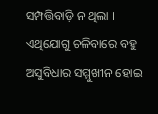ସମ୍ପତ୍ତିବାଡ଼ି ନ ଥିଲା । ଏଥିଯୋଗୁ ଚଳିବାରେ ବହୁ ଅସୁବିଧାର ସମ୍ମୁଖୀନ ହୋଇ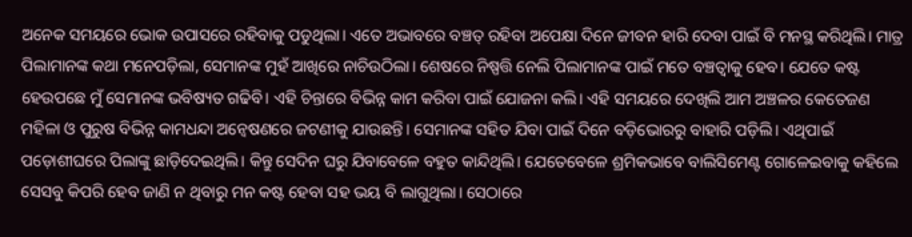ଅନେକ ସମୟରେ ଭୋକ ଉପାସରେ ରହିବାକୁ ପଡୁଥିଲା। ଏତେ ଅଭାବରେ ବଞ୍ଚତ୍ ରହିବା ଅପେକ୍ଷା ଦିନେ ଜୀବନ ହାରି ଦେବା ପାଇଁ ବି ମନସ୍ଥ କରିଥିଲି। ମାତ୍ର ପିଲାମାନଙ୍କ କଥା ମନେପଡ଼ିଲା, ସେମାନଙ୍କ ମୁହଁ ଆଖିରେ ନାଚିଉଠିଲା। ଶେଷରେ ନିଷ୍ପତ୍ତି ନେଲି ପିଲାମାନଙ୍କ ପାଇଁ ମତେ ବଞ୍ଚତ୍ବାକୁ ହେବ। ଯେତେ କଷ୍ଟ ହେଉପଛେ ମୁଁ ସେମାନଙ୍କ ଭବିଷ୍ୟତ ଗଢିବି। ଏହି ଚିନ୍ତାରେ ବିଭିନ୍ନ କାମ କରିବା ପାଇଁ ଯୋଜନା କଲି। ଏହି ସମୟରେ ଦେଖିଲି ଆମ ଅଞ୍ଚଳର କେତେଜଣ ମହିଳା ଓ ପୁରୁଷ ବିଭିନ୍ନ କାମଧନ୍ଦା ଅନ୍ବେଷଣରେ ଜଟଣୀକୁ ଯାଉଛନ୍ତି। ସେମାନଙ୍କ ସହିତ ଯିବା ପାଇଁ ଦିନେ ବଡ଼ିଭୋରରୁ ବାହାରି ପଡ଼ିଲି। ଏଥିପାଇଁ ପଡ଼ୋଶୀଘରେ ପିଲାଙ୍କୁ ଛାଡ଼ିଦେଇଥିଲି। କିନ୍ତୁ ସେଦିନ ଘରୁ ଯିବାବେଳେ ବହୁତ କାନ୍ଦିଥିଲି। ଯେତେବେଳେ ଶ୍ରମିକଭାବେ ବାଲିସିମେଣ୍ଟ ଗୋଳେଇବାକୁ କହିଲେ ସେସବୁ କିପରି ହେବ ଜାଣି ନ ଥିବାରୁ ମନ କଷ୍ଟ ହେବା ସହ ଭୟ ବି ଲାଗୁଥିଲା। ସେଠାରେ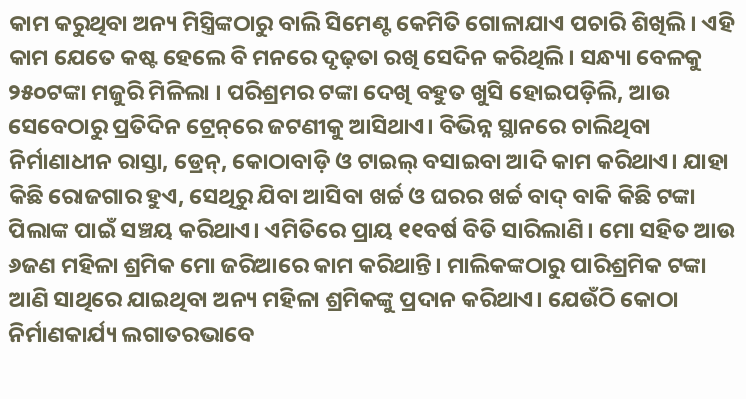କାମ କରୁଥିବା ଅନ୍ୟ ମିସ୍ତ୍ରିଙ୍କଠାରୁ ବାଲି ସିମେଣ୍ଟ କେମିତି ଗୋଳାଯାଏ ପଚାରି ଶିଖିଲି। ଏହି କାମ ଯେତେ କଷ୍ଟ ହେଲେ ବି ମନରେ ଦୃଢ଼ତା ରଖି ସେଦିନ କରିଥିଲି। ସନ୍ଧ୍ୟା ବେଳକୁ ୨୫୦ଟଙ୍କା ମଜୁରି ମିଳିଲା । ପରିଶ୍ରମର ଟଙ୍କା ଦେଖି ବହୁତ ଖୁସି ହୋଇପଡ଼ିଲି, ଆଉ ସେବେଠାରୁ ପ୍ରତିଦିନ ଟ୍ରେନ୍‌ରେ ଜଟଣୀକୁ ଆସିଥାଏ। ବିଭିନ୍ନ ସ୍ଥାନରେ ଚାଲିଥିବା ନିର୍ମାଣାଧୀନ ରାସ୍ତା, ଡ୍ରେନ୍‌, କୋଠାବାଡ଼ି ଓ ଟାଇଲ୍‌ ବସାଇବା ଆଦି କାମ କରିଥାଏ। ଯାହା କିଛି ରୋଜଗାର ହୁଏ, ସେଥିରୁ ଯିବା ଆସିବା ଖର୍ଚ୍ଚ ଓ ଘରର ଖର୍ଚ୍ଚ ବାଦ୍‌ ବାକି କିଛି ଟଙ୍କା ପିଲାଙ୍କ ପାଇଁ ସଞ୍ଚୟ କରିଥାଏ। ଏମିତିରେ ପ୍ରାୟ ୧୧ବର୍ଷ ବିତି ସାରିଲାଣି। ମୋ ସହିତ ଆଉ ୬ଜଣ ମହିଳା ଶ୍ରମିକ ମୋ ଜରିଆରେ କାମ କରିଥାନ୍ତି। ମାଲିକଙ୍କଠାରୁ ପାରିଶ୍ରମିକ ଟଙ୍କା ଆଣି ସାଥିରେ ଯାଇଥିବା ଅନ୍ୟ ମହିଳା ଶ୍ରମିକଙ୍କୁ ପ୍ରଦାନ କରିଥାଏ। ଯେଉଁଠି କୋଠା ନିର୍ମାଣକାର୍ଯ୍ୟ ଲଗାତରଭାବେ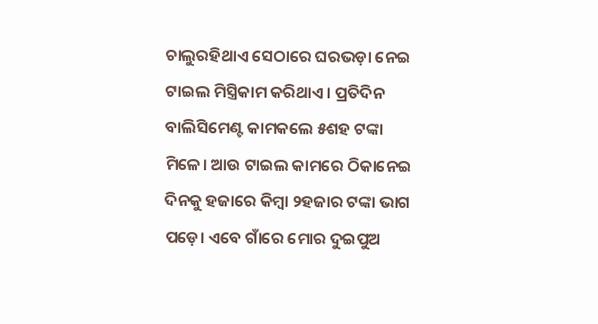ଚାଲୁରହିଥାଏ ସେଠାରେ ଘରଭଡ଼ା ନେଇ ଟାଇଲ ମିସ୍ତ୍ରିକାମ କରିଥାଏ। ପ୍ରତିଦିନ ବାଲିସିମେଣ୍ଟ କାମକଲେ ୫ଶହ ଟଙ୍କା ମିଳେ। ଆଉ ଟାଇଲ କାମରେ ଠିକାନେଇ ଦିନକୁ ହଜାରେ କିମ୍ବା ୨ହଜାର ଟଙ୍କା ଭାଗ ପଡ଼େ। ଏବେ ଗାଁରେ ମୋର ଦୁଇପୁଅ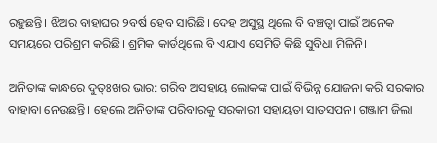ରହୁଛନ୍ତି। ଝିଅର ବାହାଘର ୨ବର୍ଷ ହେବ ସାରିଛି। ଦେହ ଅସୁସ୍ଥ ଥିଲେ ବି ବଞ୍ଚତ୍ବା ପାଇଁ ଅନେକ ସମୟରେ ପରିଶ୍ରମ କରିଛି। ଶ୍ରମିକ କାର୍ଡଥିଲେ ବି ଏଯାଏ ସେମିତି କିଛି ସୁବିଧା ମିଳିନି।

ଅନିତାଙ୍କ କାନ୍ଧରେ ଦୁତ୍ଃଖର ଭାର: ଗରିବ ଅସହାୟ ଲୋକଙ୍କ ପାଇଁ ବିଭିନ୍ନ ଯୋଜନା କରି ସରକାର ବାହାବା ନେଉଛନ୍ତି। ହେଲେ ଅନିତାଙ୍କ ପରିବାରକୁ ସରକାରୀ ସହାୟତା ସାତସପନ। ଗଞ୍ଜାମ ଜିଲା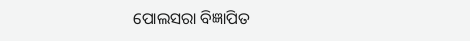ପୋଲସରା ବିଜ୍ଞାପିତ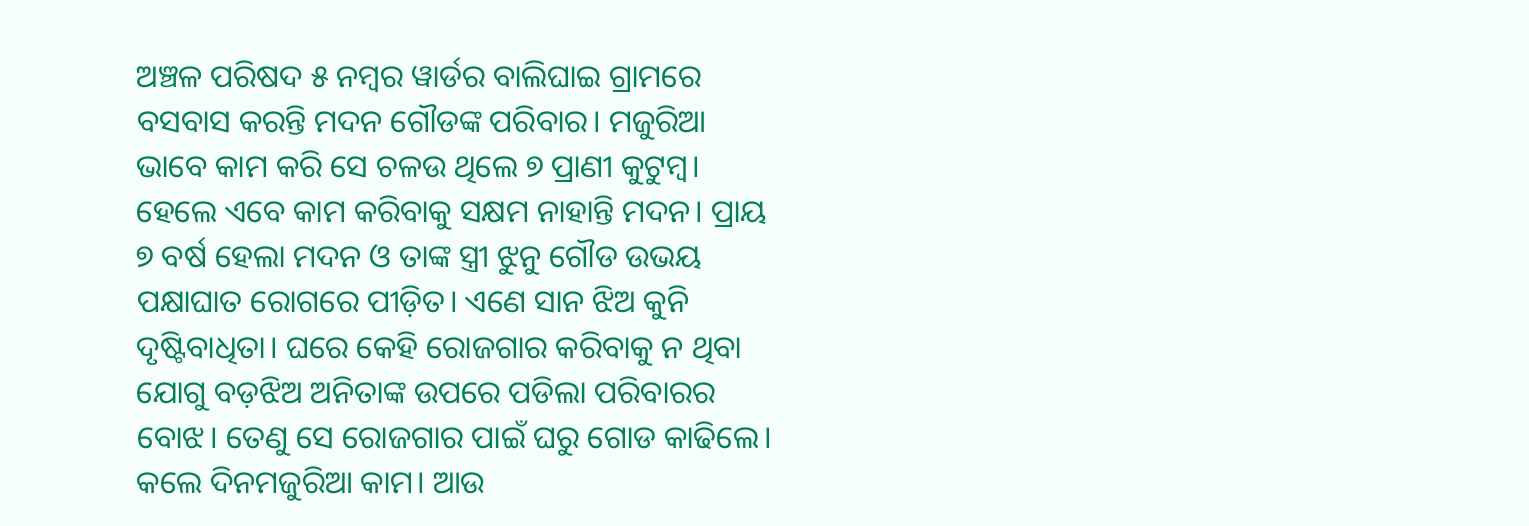ଅଞ୍ଚଳ ପରିଷଦ ୫ ନମ୍ବର ୱାର୍ଡର ବାଲିଘାଇ ଗ୍ରାମରେ ବସବାସ କରନ୍ତି ମଦନ ଗୌଡଙ୍କ ପରିବାର। ମଜୁରିଆ ଭାବେ କାମ କରି ସେ ଚଳଉ ଥିଲେ ୭ ପ୍ରାଣୀ କୁଟୁମ୍ବ। ହେଲେ ଏବେ କାମ କରିବାକୁ ସକ୍ଷମ ନାହାନ୍ତି ମଦନ। ପ୍ରାୟ ୭ ବର୍ଷ ହେଲା ମଦନ ଓ ତାଙ୍କ ସ୍ତ୍ରୀ ଝୁନୁ ଗୌଡ ଉଭୟ ପକ୍ଷାଘାତ ରୋଗରେ ପୀଡ଼ିତ। ଏଣେ ସାନ ଝିଅ କୁନି ଦୃଷ୍ଟିବାଧିତା। ଘରେ କେହି ରୋଜଗାର କରିବାକୁ ନ ଥିବା ଯୋଗୁ ବଡ଼ଝିଅ ଅନିତାଙ୍କ ଉପରେ ପଡିଲା ପରିବାରର ବୋଝ। ତେଣୁ ସେ ରୋଜଗାର ପାଇଁ ଘରୁ ଗୋଡ କାଢିଲେ। କଲେ ଦିନମଜୁରିଆ କାମ। ଆଉ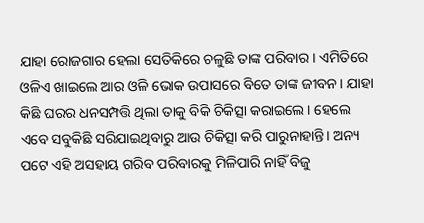ଯାହା ରୋଜଗାର ହେଲା ସେତିକିରେ ଚଳୁଛି ତାଙ୍କ ପରିବାର। ଏମିତିରେ ଓଳିଏ ଖାଇଲେ ଆର ଓଳି ଭୋକ ଉପାସରେ ବିତେ ତାଙ୍କ ଜୀବନ। ଯାହା କିଛି ଘରର ଧନସମ୍ପତ୍ତି ଥିଲା ତାକୁ ବିକି ଚିକିତ୍ସା କରାଇଲେ। ହେଲେ ଏବେ ସବୁକିଛି ସରିଯାଇଥିବାରୁ ଆଉ ଚିକିତ୍ସା କରି ପାରୁନାହାନ୍ତି। ଅନ୍ୟ ପଟେ ଏହି ଅସହାୟ ଗରିବ ପରିବାରକୁ ମିଳିପାରି ନାହିଁ ବିଜୁ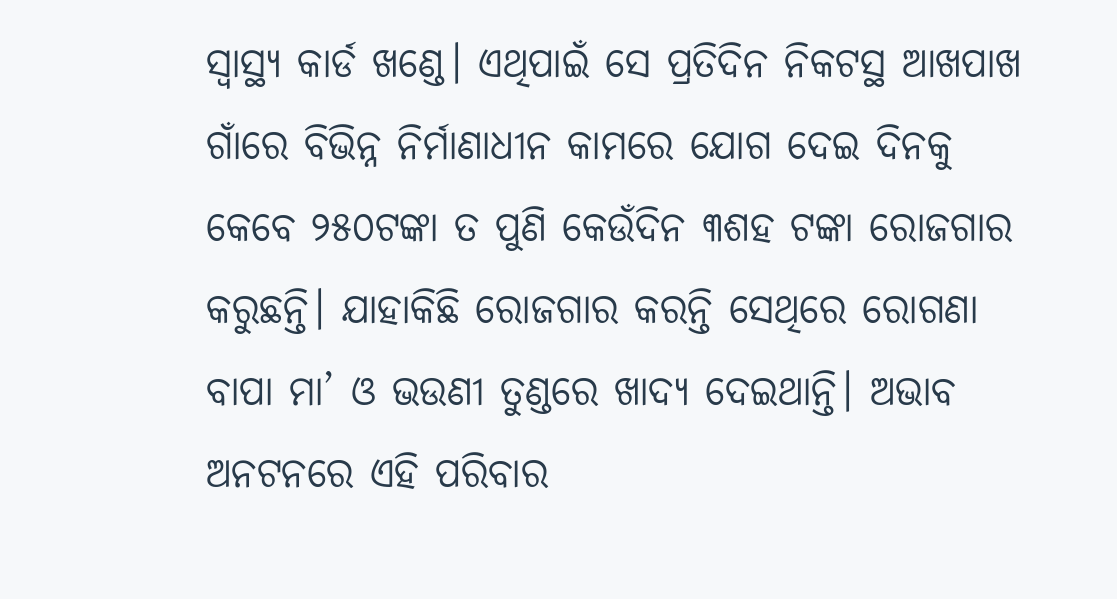ସ୍ବାସ୍ଥ୍ୟ କାର୍ଡ ଖଣ୍ଡେ। ଏଥିପାଇଁ ସେ ପ୍ରତିଦିନ ନିକଟସ୍ଥ ଆଖପାଖ ଗାଁରେ ବିଭିନ୍ନ ନିର୍ମାଣାଧୀନ କାମରେ ଯୋଗ ଦେଇ ଦିନକୁ କେବେ ୨୫୦ଟଙ୍କା ତ ପୁଣି କେଉଁଦିନ ୩ଶହ ଟଙ୍କା ରୋଜଗାର କରୁଛନ୍ତି। ଯାହାକିଛି ରୋଜଗାର କରନ୍ତି ସେଥିରେ ରୋଗଣା ବାପା ମା’ ଓ ଭଉଣୀ ତୁଣ୍ଡରେ ଖାଦ୍ୟ ଦେଇଥାନ୍ତି। ଅଭାବ ଅନଟନରେ ଏହି ପରିବାର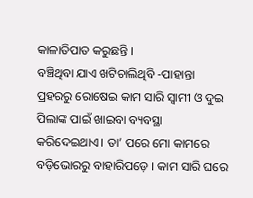କାଳାତିପାତ କରୁଛନ୍ତି ।
ବଞ୍ଚିଥିବା ଯାଏ ଖଟିଚାଲିଥିବି -ପାହାନ୍ତା ପ୍ରହରରୁ ରୋଷେଇ କାମ ସାରି ସ୍ବାମୀ ଓ ଦୁଇ ପିଲାଙ୍କ ପାଇଁ ଖାଇବା ବ୍ୟବସ୍ଥା କରିଦେଇଥାଏ। ତା’ ପରେ ମୋ କାମରେ ବଡ଼ିଭୋରରୁ ବାହାରିପଡ଼େ । କାମ ସାରି ଘରେ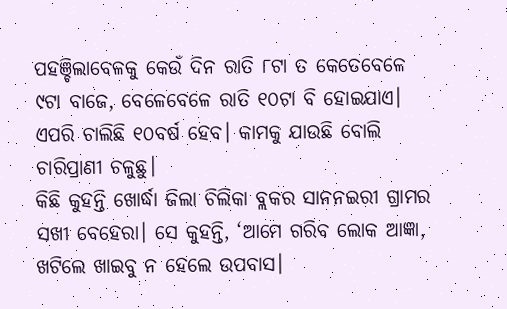ପହଞ୍ଚିଲାବେଳକୁ କେଉଁ ଦିନ ରାତି ୮ଟା ତ କେତେବେଳେ ୯ଟା ବାଜେ, ବେଳେବେଳେ ରାତି ୧୦ଟା ବି ହୋଇଯାଏ। ଏପରି ଚାଲିଛି ୧୦ବର୍ଷ ହେବ। କାମକୁ ଯାଉଛି ବୋଲି ଚାରିପ୍ରାଣୀ ଚଳୁଛୁ।
କିଛି କୁହନ୍ତି ଖୋର୍ଦ୍ଧା ଜିଲା ଚିଲିକା ବ୍ଲକର ସାନନଇରୀ ଗ୍ରାମର ସଖୀ ବେହେରା। ସେ କୁହନ୍ତି, ‘ଆମେ ଗରିବ ଲୋକ ଆଜ୍ଞା, ଖଟିଲେ ଖାଇବୁ ନ ହେଲେ ଉପବାସ।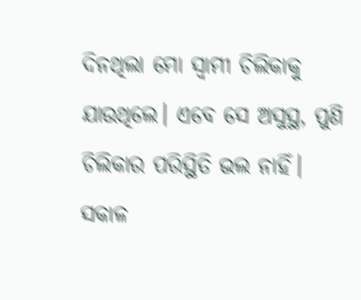ଦିନଥିଲା ମୋ ସ୍ବାମୀ ଚିଲିକାକୁ ଯାଉଥିଲେ। ଏବେ ସେ ଅସୁସ୍ଥ, ପୁଣି ଚିଲିକାର ପରିସ୍ଥିତି ଭଲ ନାହିଁ। ସକାଳ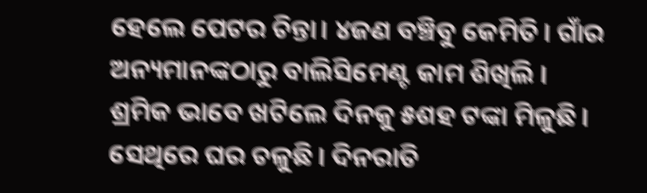ହେଲେ ପେଟର ଚିନ୍ତା। ୪ଜଣ ବଞ୍ଚିବୁ କେମିତି। ଗାଁର ଅନ୍ୟମାନଙ୍କଠାରୁ ବାଲିସିମେଣ୍ଟ କାମ ଶିଖିଲି ।
ଶ୍ରମିକ ଭାବେ ଖଟିଲେ ଦିନକୁ ୫ଶହ ଟଙ୍କା ମିଳୁଛି। ସେଥିରେ ଘର ଚଳୁଛି। ଦିନରାତି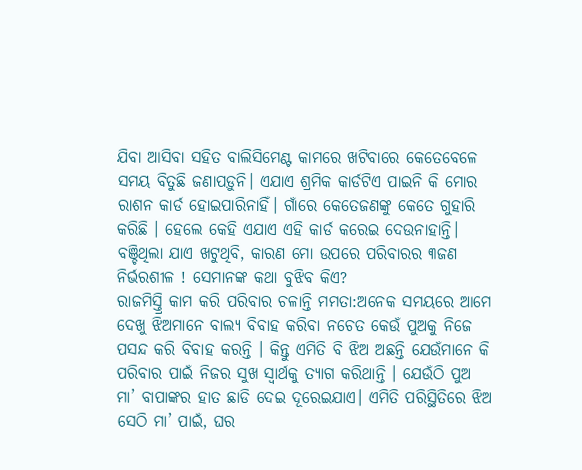ଯିବା ଆସିବା ସହିତ ବାଲିସିମେଣ୍ଟ କାମରେ ଖଟିବାରେ କେତେବେଳେ ସମୟ ବିତୁଛି ଜଣାପଡ଼ୁନି। ଏଯାଏ ଶ୍ରମିକ କାର୍ଡଟିଏ ପାଇନି କି ମୋର ରାଶନ କାର୍ଡ ହୋଇପାରିନାହିଁ। ଗାଁରେ କେତେଜଣଙ୍କୁ କେତେ ଗୁହାରି କରିଛି । ହେଲେ କେହି ଏଯାଏ ଏହି କାର୍ଡ କରେଇ ଦେଉନାହାନ୍ତି। ବଞ୍ଚିଥିଲା ଯାଏ ଖଟୁଥିବି, କାରଣ ମୋ ଉପରେ ପରିବାରର ୩ଜଣ ନିର୍ଭରଶୀଳ ! ସେମାନଙ୍କ କଥା ବୁଝିବ କିଏ?
ରାଜମିସ୍ତ୍ରି କାମ କରି ପରିବାର ଚଳାନ୍ତି ମମତା:ଅନେକ ସମୟରେ ଆମେ ଦେଖୁ ଝିଅମାନେ ବାଲ୍ୟ ବିବାହ କରିବା ନଚେତ କେଉଁ ପୁଅକୁ ନିଜେ ପସନ୍ଦ କରି ବିବାହ କରନ୍ତି । କିନ୍ତୁ ଏମିତି ବି ଝିଅ ଅଛନ୍ତି ଯେଉଁମାନେ କି ପରିବାର ପାଇଁ ନିଜର ସୁଖ ସ୍ବାର୍ଥକୁ ତ୍ୟାଗ କରିଥାନ୍ତି । ଯେଉଁଠି ପୁଅ ମା’ ବାପାଙ୍କର ହାତ ଛାଡି ଦେଇ ଦୂରେଇଯାଏ। ଏମିତି ପରିସ୍ଥିତିରେ ଝିଅ ସେଠି ମା’ ପାଇଁ, ଘର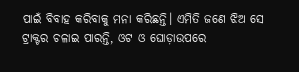ପାଇଁ ବିବାହ କରିବାକୁ ମନା କରିଛନ୍ତି। ଏମିତି ଜଣେ ଝିଅ ସେ ଟ୍ରାକ୍ଟର ଚଳାଇ ପାରନ୍ତି, ଓଟ ଓ ଘୋଡ଼ାଉପରେ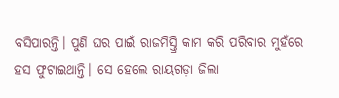ବସିପାରନ୍ତି। ପୁଣି ଘର ପାଇଁ ରାଜମିସ୍ତ୍ରି କାମ କରି ପରିବାର ମୁହଁରେ ହସ ଫୁଟାଇଥାନ୍ତି। ସେ ହେଲେ ରାୟଗଡ଼ା ଜିଲା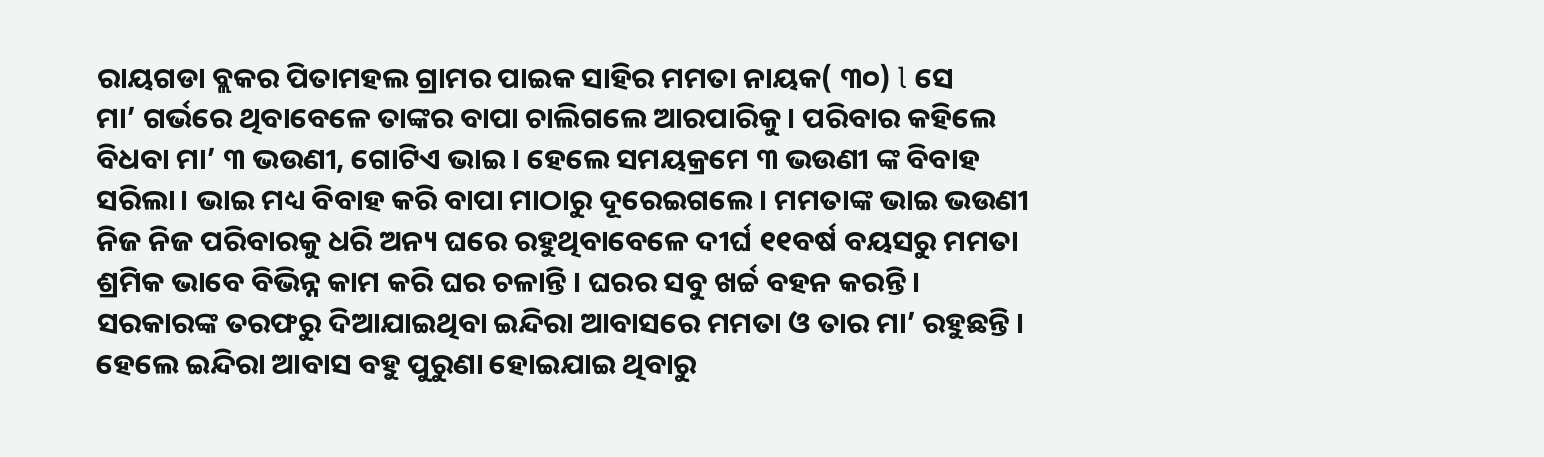ରାୟଗଡା ବ୍ଲକର ପିତାମହଲ ଗ୍ରାମର ପାଇକ ସାହିର ମମତା ନାୟକ( ୩୦) l ସେ
ମା’ ଗର୍ଭରେ ଥିବାବେଳେ ତାଙ୍କର ବାପା ଚାଲିଗଲେ ଆରପାରିକୁ। ପରିବାର କହିଲେ ବିଧବା ମା’ ୩ ଭଉଣୀ, ଗୋଟିଏ ଭାଇ। ହେଲେ ସମୟକ୍ରମେ ୩ ଭଉଣୀ ଙ୍କ ବିବାହ ସରିଲା। ଭାଇ ମଧ୍ୟ ବିବାହ କରି ବାପା ମାଠାରୁ ଦୂରେଇଗଲେ। ମମତାଙ୍କ ଭାଇ ଭଉଣୀ ନିଜ ନିଜ ପରିବାରକୁ ଧରି ଅନ୍ୟ ଘରେ ରହୁଥିବାବେଳେ ଦୀର୍ଘ ୧୧ବର୍ଷ ବୟସରୁ ମମତା ଶ୍ରମିକ ଭାବେ ବିଭିନ୍ନ କାମ କରି ଘର ଚଳାନ୍ତି । ଘରର ସବୁ ଖର୍ଚ୍ଚ ବହନ କରନ୍ତି । ସରକାରଙ୍କ ତରଫରୁ ଦିଆଯାଇଥିବା ଇନ୍ଦିରା ଆବାସରେ ମମତା ଓ ତାର ମା’ ରହୁଛନ୍ତି । ହେଲେ ଇନ୍ଦିରା ଆବାସ ବହୁ ପୁରୁଣା ହୋଇଯାଇ ଥିବାରୁ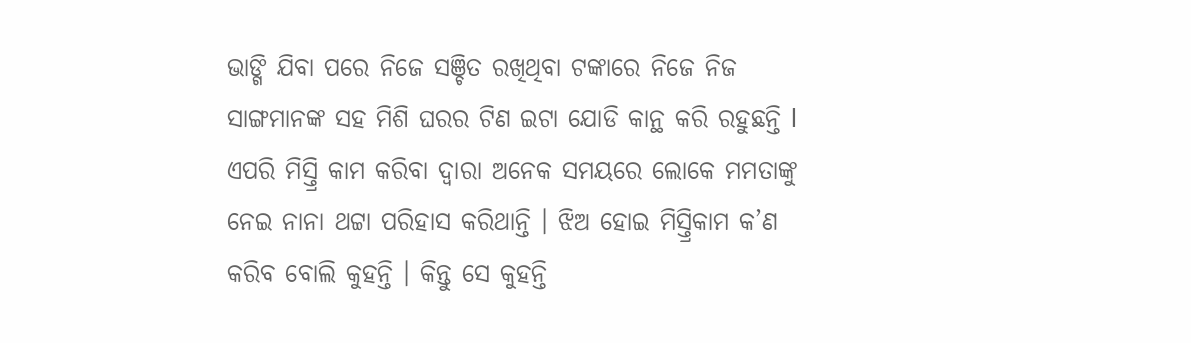ଭାଙ୍ଗି ଯିବା ପରେ ନିଜେ ସଞ୍ଚିତ ରଖିଥିବା ଟଙ୍କାରେ ନିଜେ ନିଜ ସାଙ୍ଗମାନଙ୍କ ସହ ମିଶି ଘରର ଟିଣ ଇଟା ଯୋଡି କାନ୍ଥ କରି ରହୁଛନ୍ତି l ଏପରି ମିସ୍ତ୍ରି କାମ କରିବା ଦ୍ୱାରା ଅନେକ ସମୟରେ ଲୋକେ ମମତାଙ୍କୁ ନେଇ ନାନା ଥଟ୍ଟା ପରିହାସ କରିଥାନ୍ତି । ଝିଅ ହୋଇ ମିସ୍ତ୍ରିକାମ କ’ଣ କରିବ ବୋଲି କୁହନ୍ତି । କିନ୍ତୁ ସେ କୁହନ୍ତି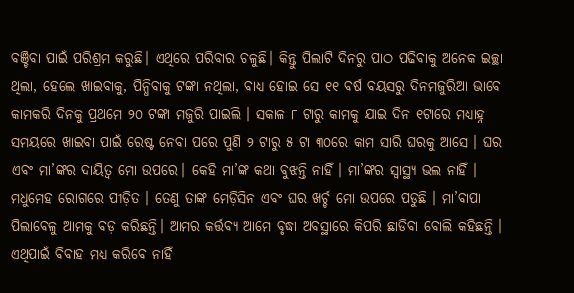ବଞ୍ଚିବା ପାଇଁ ପରିଶ୍ରମ କରୁଛି। ଏଥିରେ ପରିବାର ଚଳୁଛି। କିନ୍ତୁ ପିଲାଟି ଦିନରୁ ପାଠ ପଢିବାକୁ ଅନେକ ଇଚ୍ଛା ଥିଲା, ହେଲେ ଖାଇବାକୁ, ପିନ୍ଧିବାକୁ ଟଙ୍କା ନଥିଲା, ବାଧ୍ୟ ହୋଇ ସେ ୧୧ ବର୍ଷ ବୟସରୁ ଦିନମଜୁରିଆ ଭାବେ କାମକରି ଦିନକୁ ପ୍ରଥମେ ୨୦ ଟଙ୍କା ମଜୁରି ପାଇଲି । ସକାଳ ୮ ଟାରୁ କାମକୁ ଯାଇ ଦିନ ୧ଟାରେ ମଧ୍ୟାହ୍ନ ସମୟରେ ଖାଇବା ପାଇଁ ରେଷ୍ଟ ନେବା ପରେ ପୁଣି ୨ ଟାରୁ ୫ ଟା ୩୦ରେ କାମ ସାରି ଘରକୁ ଆସେ । ଘର ଏବଂ ମା’ଙ୍କର ଦାୟିତ୍ୱ ମୋ ଉପରେ। କେହି ମା’ଙ୍କ କଥା ବୁଝନ୍ତି ନାହିଁ । ମା’ଙ୍କର ସ୍ବାସ୍ଥ୍ୟ ଭଲ ନାହିଁ । ମଧୁମେହ ରୋଗରେ ପୀଡ଼ିତ । ତେଣୁ ତାଙ୍କ ମେଡ଼ିସିନ ଏବଂ ଘର ଖର୍ଚ୍ଚ ମୋ ଉପରେ ପଡୁଛି । ମା’ବାପା ପିଲାବେଳୁ ଆମକୁ ବଡ଼ କରିଛନ୍ତି। ଆମର କର୍ତ୍ତବ୍ୟ ଆମେ ବୃଦ୍ଧା ଅବସ୍ଥାରେ କିପରି ଛାଡିବା ବୋଲି କହିଛନ୍ତି । ଏଥିପାଇଁ ବିବାହ ମଧ୍ୟ କରିବେ ନାହିଁ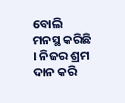ବୋଲି ମନସ୍ଥ କରିଛି । ନିଜର ଶ୍ରମ ଦାନ କରି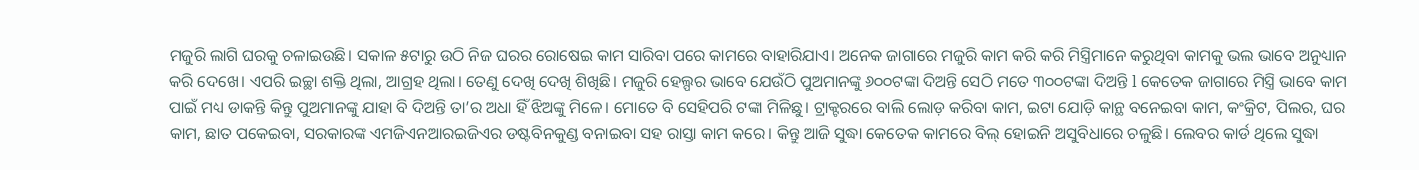ମଜୁରି ଲାଗି ଘରକୁ ଚଳାଇଉଛି। ସକାଳ ୫ଟାରୁ ଉଠି ନିଜ ଘରର ରୋଷେଇ କାମ ସାରିବା ପରେ କାମରେ ବାହାରିଯାଏ। ଅନେକ ଜାଗାରେ ମଜୁରି କାମ କରି କରି ମିସ୍ତ୍ରିମାନେ କରୁଥିବା କାମକୁ ଭଲ ଭାବେ ଅନୁଧ୍ୟାନ କରି ଦେଖେ। ଏପରି ଇଚ୍ଛା ଶକ୍ତି ଥିଲା, ଆଗ୍ରହ ଥିଲା। ତେଣୁ ଦେଖି ଦେଖି ଶିଖିଛି। ମଜୁରି ହେଲ୍ପର ଭାବେ ଯେଉଁଠି ପୁଅମାନଙ୍କୁ ୬୦୦ଟଙ୍କା ଦିଅନ୍ତି ସେଠି ମତେ ୩୦୦ଟଙ୍କା ଦିଅନ୍ତି l କେତେକ ଜାଗାରେ ମିସ୍ତ୍ରି ଭାବେ କାମ ପାଇଁ ମଧ୍ୟ ଡାକନ୍ତି କିନ୍ତୁ ପୁଅମାନଙ୍କୁ ଯାହା ବି ଦିଅନ୍ତି ତା’ର ଅଧା ହିଁ ଝିଅଙ୍କୁ ମିଳେ। ମୋତେ ବି ସେହିପରି ଟଙ୍କା ମିଳିଛୁ। ଟ୍ରାକ୍ଟରରେ ବାଲି ଲୋଡ଼ କରିବା କାମ, ଇଟା ଯୋଡ଼ି କାନ୍ଥ ବନେଇବା କାମ, କଂକ୍ରିଟ, ପିଲର, ଘର କାମ, ଛାତ ପକେଇବା, ସରକାରଙ୍କ ଏମଜିଏନଆରଇଜିଏର ଡଷ୍ଟବିନକୁଣ୍ଡ ବନାଇବା ସହ ରାସ୍ତା କାମ କରେ। କିନ୍ତୁ ଆଜି ସୁଦ୍ଧା କେତେକ କାମରେ ବିଲ୍‌ ହୋଇନି ଅସୁବିଧାରେ ଚଳୁଛି। ଲେବର କାର୍ଡ ଥିଲେ ସୁଦ୍ଧା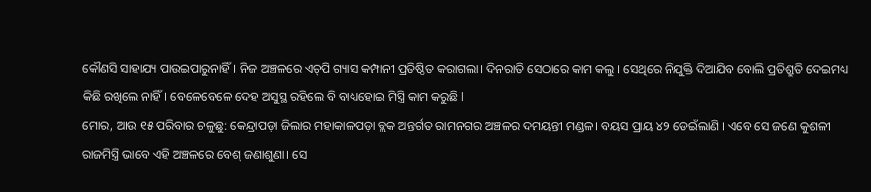କୌଣସି ସାହାଯ୍ୟ ପାଉଇପାରୁନାହିଁ। ନିଜ ଅଞ୍ଚଳରେ ଏଚ୍‌ପି ଗ୍ୟାସ କମ୍ପାନୀ ପ୍ରତିଷ୍ଠିତ କରାଗଲା। ଦିନରାତି ସେଠାରେ କାମ କଲୁ । ସେଥିରେ ନିଯୁକ୍ତି ଦିଆଯିବ ବୋଲି ପ୍ରତିଶ୍ରୁତି ଦେଇମଧ୍ୟ କିଛି ରଖିଲେ ନାହିଁ। ବେଳେବେଳେ ଦେହ ଅସୁସ୍ଥ ରହିଲେ ବି ବାଧ୍ୟହୋଇ ମିସ୍ତ୍ରି କାମ କରୁଛି l
ମୋର, ଆଉ ୧୫ ପରିବାର ଚଳୁଛୁ: କେନ୍ଦ୍ରାପଡ଼ା ଜିଲାର ମହାକାଳପଡ଼ା ବ୍ଲକ ଅନ୍ତର୍ଗତ ରାମନଗର ଅଞ୍ଚଳର ଦମୟନ୍ତୀ ମଣ୍ଡଳ। ବୟସ ପ୍ରାୟ ୪୨ ଡେଇଁଲାଣି । ଏବେ ସେ ଜଣେ କୁଶଳୀ ରାଜମିସ୍ତ୍ରି ଭାବେ ଏହି ଅଞ୍ଚଳରେ ବେଶ୍‌ ଜଣାଶୁଣା। ସେ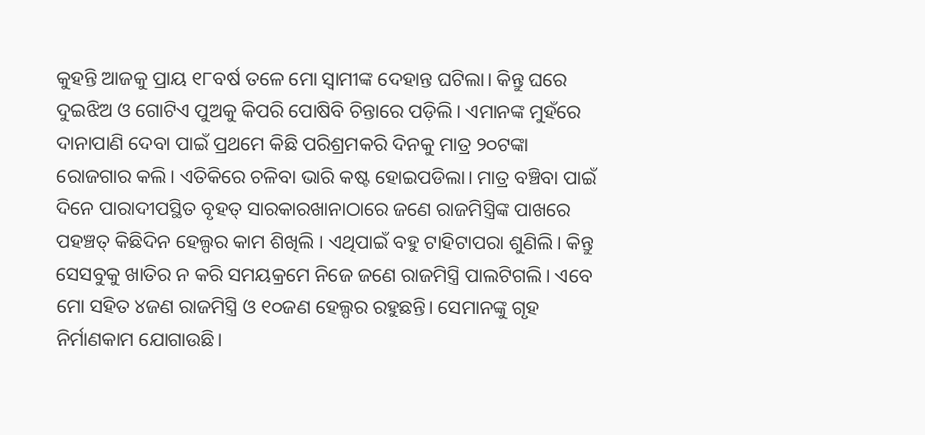କୁହନ୍ତି ଆଜକୁ ପ୍ରାୟ ୧୮ବର୍ଷ ତଳେ ମୋ ସ୍ବାମୀଙ୍କ ଦେହାନ୍ତ ଘଟିଲା। କିନ୍ତୁ ଘରେ ଦୁଇଝିଅ ଓ ଗୋଟିଏ ପୁଅକୁ କିପରି ପୋଷିବି ଚିନ୍ତାରେ ପଡ଼ିଲି। ଏମାନଙ୍କ ମୁହଁରେ ଦାନାପାଣି ଦେବା ପାଇଁ ପ୍ରଥମେ କିଛି ପରିଶ୍ରମକରି ଦିନକୁ ମାତ୍ର ୨୦ଟଙ୍କା ରୋଜଗାର କଲି। ଏତିକିରେ ଚଳିବା ଭାରି କଷ୍ଟ ହୋଇପଡିଲା। ମାତ୍ର ବଞ୍ଚିବା ପାଇଁ ଦିନେ ପାରାଦୀପସ୍ଥିତ ବୃହତ୍‌ ସାରକାରଖାନାଠାରେ ଜଣେ ରାଜମିସ୍ତ୍ରିଙ୍କ ପାଖରେ ପହଞ୍ଚତ୍ କିଛିଦିନ ହେଲ୍ପର କାମ ଶିଖିଲି । ଏଥିପାଇଁ ବହୁ ଟାହିଟାପରା ଶୁଣିଲି। କିନ୍ତୁ ସେସବୁକୁ ଖାତିର ନ କରି ସମୟକ୍ରମେ ନିଜେ ଜଣେ ରାଜମିସ୍ତ୍ରି ପାଲଟିଗଲି। ଏବେ ମୋ ସହିତ ୪ଜଣ ରାଜମିସ୍ତ୍ରି ଓ ୧୦ଜଣ ହେଲ୍ପର ରହୁଛନ୍ତି। ସେମାନଙ୍କୁ ଗୃହ ନିର୍ମାଣକାମ ଯୋଗାଉଛି।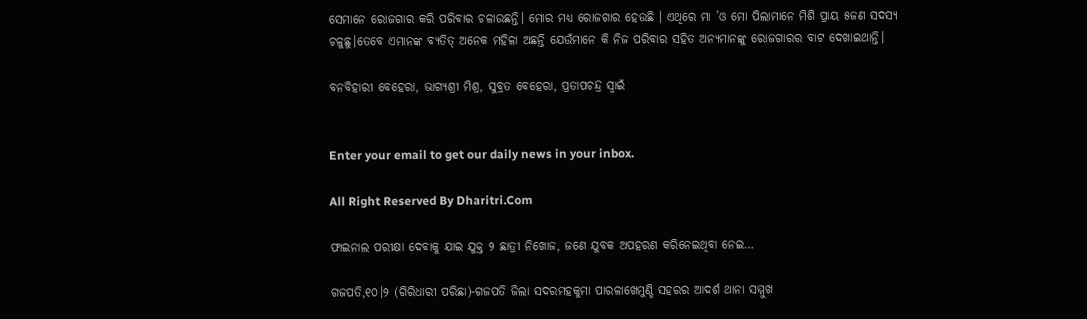ସେମାନେ ରୋଜଗାର କରି ପରିବାର ଚଳାଉଛନ୍ତି। ମୋର ମଧ୍ୟ ରୋଜଗାର ହେଉଛି । ଏଥିରେ ମା ’ଓ ମୋ ପିଲାମାନେ ମିଶି ପ୍ରାୟ ୫ଜଣ ସଦସ୍ୟ ଚଳୁଛୁ।ତେବେ ଏମାନଙ୍କ ବ୍ୟତିତ୍‌ ଅନେକ ମହିଳା ଅଛନ୍ତି ଯେଉଁମାନେ କି ନିଜ ପରିବାର ସହିତ ଅନ୍ୟମାନଙ୍କୁ ରୋଜଗାରର ବାଟ ଦେଖାଇଥାନ୍ତି।

ବନବିହାରୀ ବେହେରା, ଭାଗ୍ୟଶ୍ରୀ ମିଶ୍ର, ସୁବ୍ରତ ବେହେରା, ପ୍ରତାପଚନ୍ଦ୍ର ସ୍ବାଇଁ


Enter your email to get our daily news in your inbox.

All Right Reserved By Dharitri.Com

ଫାଇନାଲ ପରୀକ୍ଷା ଦେବାକୁ ଯାଇ ଯୁକ୍ତ ୨ ଛାତ୍ରୀ ନିଖୋଜ, ଜଣେ ଯୁବକ ଅପହରଣ କରିନେଇଥିବା ନେଇ…

ଗଜପତି,୧୦।୨ (ଗିରିଧାରୀ ପରିଛା)-ଗଜପତି ଜିଲା ସଦରମହକୁମା ପାରଳାଖେମୁଣ୍ଡି ସହରର ଆଦର୍ଶ ଥାନା ସମ୍ମୁଖ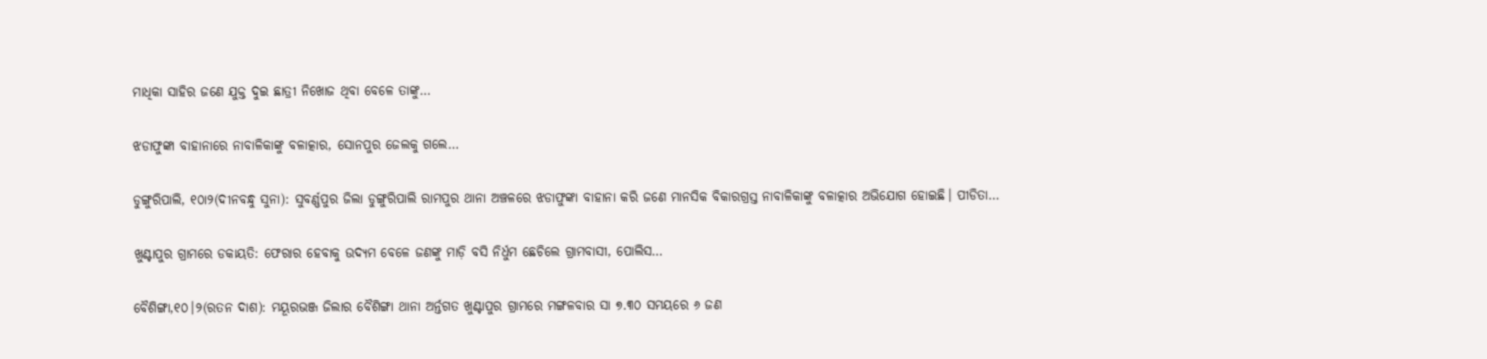ମାଧିକା ସାହିର ଜଣେ ଯୁକ୍ତ ଦୁଇ ଛାତ୍ରୀ ନିଖୋଜ ଥିବା ବେଳେ ତାଙ୍କୁ…

ଝଡାଫୁଙ୍କା ବାହାନାରେ ନାବାଳିକାଙ୍କୁ ବଳାତ୍କାର, ସୋନପୁର ଜେଲକୁ ଗଲେ…

ଡୁଙ୍ଗୁରିପାଲି, ୧୦ା୨(ଦୀନବନ୍ଧୁ ସୁନା): ସୁବର୍ଣ୍ଣପୁର ଜିଲା ଡୁଙ୍ଗୁରିପାଲି ରାମପୁର ଥାନା ଅଞ୍ଚଳରେ ଝଡାଫୁଙ୍କା ବାହାନା କରି ଜଣେ ମାନସିକ ବିକାରଗ୍ରସ୍ତ ନାବାଳିକାଙ୍କୁ ବଳାତ୍କାର ଅଭିଯୋଗ ହୋଇଛି। ପୀଡିତା…

ଖୁଣ୍ଟାପୁର ଗ୍ରାମରେ ଡକାୟତି: ଫେରାର ହେବାକୁ ଉଦ୍ୟମ ବେଳେ ଜଣଙ୍କୁ ମାଡ଼ି ବସି ନିର୍ଧୁମ ଛେଚିଲେ ଗ୍ରାମବାସୀ, ପୋଲିସ…

ବୈଶିଙ୍ଗା,୧୦।୨(ରତନ ଦାଶ): ମୟୂରଭଞ୍ଜ ଜିଲାର ବୈଶିଙ୍ଗା ଥାନା ଅର୍ନ୍ତଗତ ଖୁଣ୍ଟାପୁର ଗ୍ରାମରେ ମଙ୍ଗଳବାର ସା ୭.୩୦ ସମୟରେ ୬ ଜଣ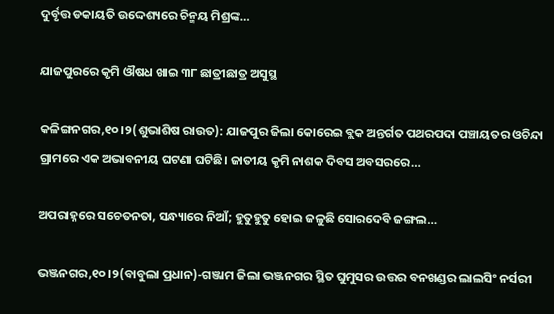ଦୁର୍ବୃତ୍ତ ଡକାୟତି ଉଦ୍ଦେଶ୍ୟରେ ଚିନ୍ମୟ ମିଶ୍ରଙ୍କ…

ଯାଜପୁରରେ କୃମି ଔଷଧ ଖାଇ ୩୮ ଛାତ୍ରୀଛାତ୍ର ଅସୁସ୍ଥ

କଳିଙ୍ଗନଗର,୧୦।୨(ଶୁଭାଶିଷ ରାଉତ): ଯାଜପୁର ଜିଲା କୋରେଇ ବ୍ଲକ ଅନ୍ତର୍ଗତ ପଥରପଦା ପଞ୍ଚାୟତର ଓଚିନ୍ଦା ଗ୍ରାମରେ ଏକ ଅଭାବନୀୟ ଘଟଣା ଘଟିଛି। ଜାତୀୟ କୃମି ନାଶକ ଦିବସ ଅବସରରେ…

ଅପରାହ୍ନରେ ସଚେତନତା, ସନ୍ଧ୍ୟାରେ ନିଆଁ; ହୁତୁହୁତୁ ହୋଇ ଜଳୁଛି ସୋରଦେବି ଜଙ୍ଗଲ…

ଭଞ୍ଜନଗର,୧୦।୨(ବାବୁଲା ପ୍ରଧାନ)-ଗଞ୍ଜାମ ଜିଲା ଭଞ୍ଜନଗର ସ୍ଥିତ ଘୁମୁସର ଉତ୍ତର ବନଖଣ୍ଡର ଲାଲସିଂ ନର୍ସରୀ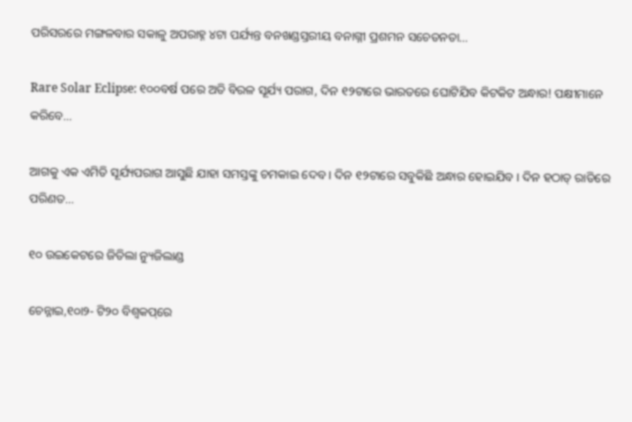ପରିସରରେ ମଙ୍ଗଳବାର ସକାଳୁ ଅପରାହ୍ନ ୪ଟା ପର୍ଯ୍ୟନ୍ତ ବନଖଣ୍ଡସ୍ତରୀୟ ବନାଗ୍ନୀ ପ୍ରଶମନ ସଚେତନତା…

Rare Solar Eclipse: ୧୦୦ବର୍ଷ ପରେ ଅତି ବିରଳ ସୂର୍ଯ୍ୟ ପରାଗ, ଦିନ ୧୨ଟାରେ ଭାରତରେ ଘୋଟିଯିବ କିଟକିଟ ଅନ୍ଧାର! ପକ୍ଷୀମାନେ କରିବେ…

ଆଗକୁ ଏକ ଏମିତି ସୂର୍ଯ୍ୟପରାଗ ଆସୁଛି ଯାହା ସମସ୍ତଙ୍କୁ ଚମକାଇ ଦେବ । ଦିନ ୧୨ଟାରେ ସବୁକିଛି ଅନ୍ଧାର ହୋଇଯିବ । ଦିନ ହଠାତ୍ ରାତିରେ ପରିଣତ…

୧୦ ଉଇକେଟରେ ଜିତିଲା ନ୍ୟୁଜିଲାଣ୍ଡ

ଚେନ୍ନାଇ,୧୦ା୨- ଟି୨୦ ବିଶ୍ୱକପ୍‌ରେ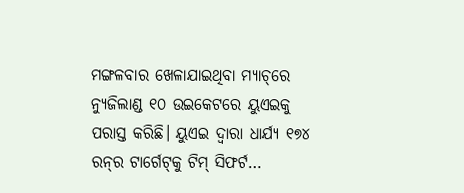ମଙ୍ଗଳବାର ଖେଳାଯାଇଥିବା ମ୍ୟାଚ୍‌ରେ ନ୍ୟୁଜିଲାଣ୍ଡ ୧୦ ଉଇକେଟରେ ୟୁଏଇକୁ ପରାସ୍ତ କରିଛି। ୟୁଏଇ ଦ୍ୱାରା ଧାର୍ଯ୍ୟ ୧୭୪ ରନ୍‌ର ଟାର୍ଗେଟ୍‌କୁ ଟିମ୍‌ ସିଫର୍ଟ…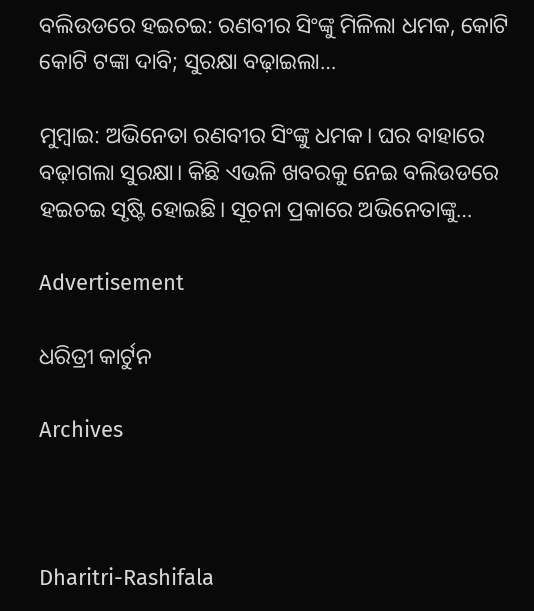ବଲିଉଡରେ ହଇଚଇ: ରଣବୀର ସିଂଙ୍କୁ ମିଳିଲା ଧମକ, କୋଟି କୋଟି ଟଙ୍କା ଦାବି; ସୁରକ୍ଷା ବଢ଼ାଇଲା…

ମୁମ୍ବାଇ: ଅଭିନେତା ରଣବୀର ସିଂଙ୍କୁ ଧମକ। ଘର ବାହାରେ ବଢ଼ାଗଲା ସୁରକ୍ଷା। କିଛି ଏଭଳି ଖବରକୁ ନେଇ ବଲିଉଡରେ ହଇଚଇ ସୃଷ୍ଟି ହୋଇଛି। ସୂଚନା ପ୍ରକାରେ ଅଭିନେତାଙ୍କୁ…

Advertisement

ଧରିତ୍ରୀ କାର୍ଟୁନ

Archives



Dharitri-Rashifala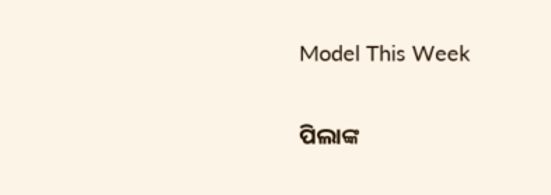Model This Week

ପିଲାଙ୍କ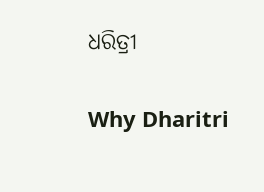ଧରିତ୍ରୀ

Why Dharitri